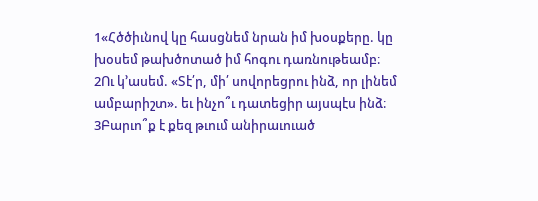1«Հծծիւնով կը հասցնեմ նրան իմ խօսքերը. կը խօսեմ թախծոտած իմ հոգու դառնութեամբ։
2Ու կ՚ասեմ. «Տէ՛ր, մի՛ սովորեցրու ինձ, որ լինեմ ամբարիշտ». եւ ինչո՞ւ դատեցիր այսպէս ինձ։
3Բարւո՞ք է քեզ թւում անիրաւուած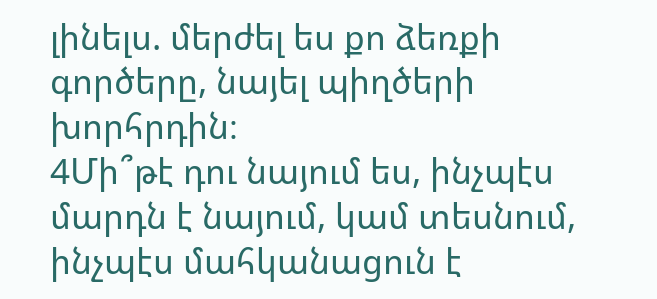լինելս. մերժել ես քո ձեռքի գործերը, նայել պիղծերի խորհրդին։
4Մի՞թէ դու նայում ես, ինչպէս մարդն է նայում, կամ տեսնում, ինչպէս մահկանացուն է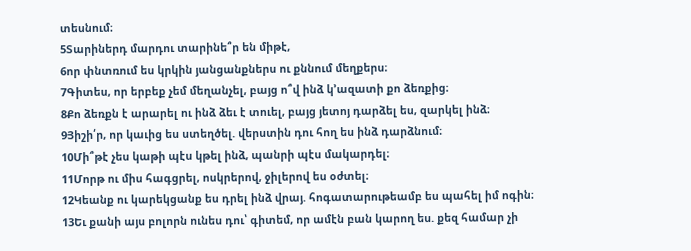տեսնում։
5Տարիներդ մարդու տարինե՞ր են միթէ,
6որ փնտռում ես կրկին յանցանքներս ու քննում մեղքերս։
7Գիտես, որ երբեք չեմ մեղանչել, բայց ո՞վ ինձ կ՚ազատի քո ձեռքից։
8Քո ձեռքն է արարել ու ինձ ձեւ է տուել, բայց յետոյ դարձել ես, զարկել ինձ։
9Յիշի՛ր, որ կաւից ես ստեղծել. վերստին դու հող ես ինձ դարձնում։
10Մի՞թէ չես կաթի պէս կթել ինձ, պանրի պէս մակարդել։
11Մորթ ու միս հագցրել, ոսկրերով, ջիլերով ես օժտել։
12Կեանք ու կարեկցանք ես դրել ինձ վրայ. հոգատարութեամբ ես պահել իմ ոգին։
13Եւ քանի այս բոլորն ունես դու՝ գիտեմ, որ ամէն բան կարող ես. քեզ համար չի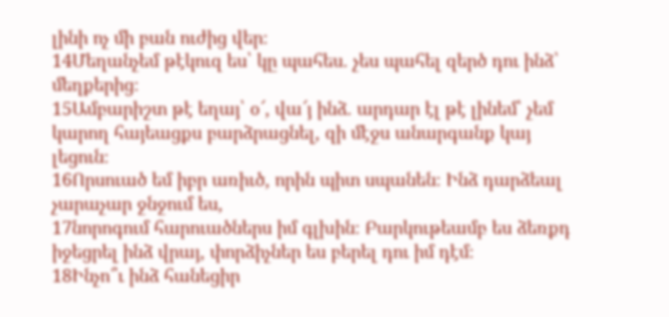լինի ոչ մի բան ուժից վեր։
14Մեղանչեմ թէկուզ ես՝ կը պահես. չես պահել զերծ դու ինձ՝ մեղքերից։
15Ամբարիշտ թէ եղայ՝ օ՜, վա՜յ ինձ. արդար էլ թէ լինեմ՝ չեմ կարող հայեացքս բարձրացնել, զի մէջս անարգանք կայ լեցուն։
16Որսուած եմ իբր առիւծ, որին պիտ սպանեն։ Ինձ դարձեալ չարաչար ջնջում ես,
17նորոգում հարուածներս իմ գլխին։ Բարկութեամբ ես ձեռքդ իջեցրել ինձ վրայ, փորձիչներ ես բերել դու իմ դէմ։
18Ինչո՞ւ ինձ հանեցիր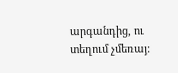արգանդից, ու տեղում չմեռայ։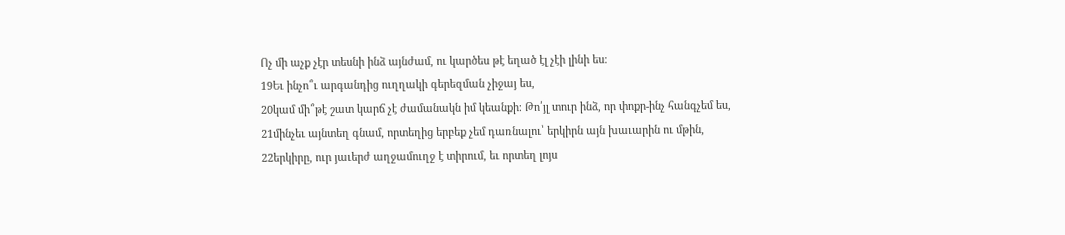Ոչ մի աչք չէր տեսնի ինձ այնժամ, ու կարծես թէ եղած էլ չէի լինի ես։
19Եւ ինչո՞ւ արգանդից ուղղակի գերեզման չիջայ ես,
20կամ մի՞թէ շատ կարճ չէ ժամանակն իմ կեանքի։ Թո՛յլ տուր ինձ, որ փոքր-ինչ հանգչեմ ես,
21մինչեւ այնտեղ գնամ, որտեղից երբեք չեմ դառնալու՝ երկիրն այն խաւարին ու մթին,
22երկիրը, ուր յաւերժ աղջամուղջ է տիրում, եւ որտեղ լոյս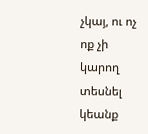չկայ, ու ոչ ոք չի կարող տեսնել կեանք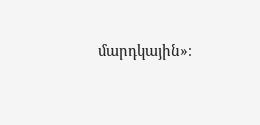մարդկային»։